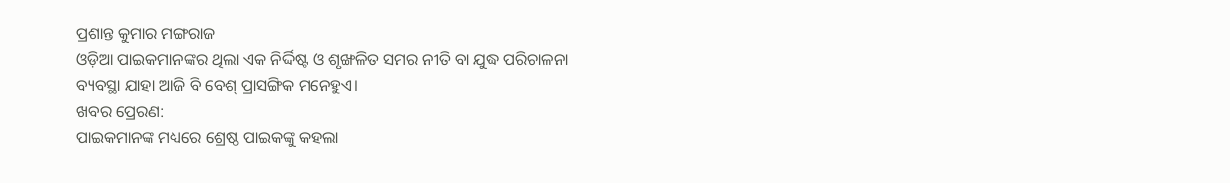ପ୍ରଶାନ୍ତ କୁମାର ମଙ୍ଗରାଜ
ଓଡ଼ିଆ ପାଇକମାନଙ୍କର ଥିଲା ଏକ ନିର୍ଦ୍ଦିଷ୍ଟ ଓ ଶୃଙ୍ଖଳିତ ସମର ନୀତି ବା ଯୁଦ୍ଧ ପରିଚାଳନା ବ୍ୟବସ୍ଥା ଯାହା ଆଜି ବି ବେଶ୍ ପ୍ରାସଙ୍ଗିକ ମନେହୁଏ।
ଖବର ପ୍ରେରଣ:
ପାଇକମାନଙ୍କ ମଧ୍ୟରେ ଶ୍ରେଷ୍ଠ ପାଇକଙ୍କୁ କହଲା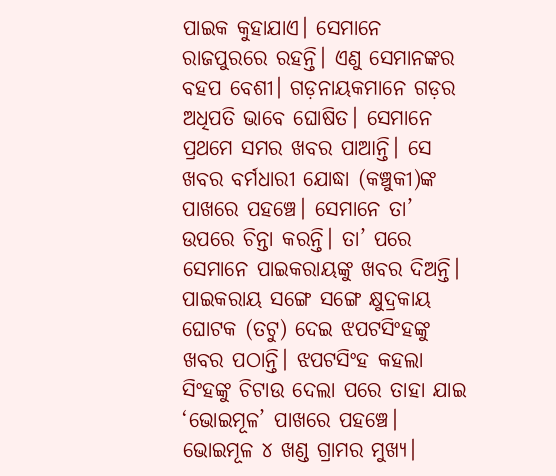ପାଇକ କୁହାଯାଏ। ସେମାନେ ରାଜପୁରରେ ରହନ୍ତି। ଏଣୁ ସେମାନଙ୍କର ବହପ ବେଶୀ। ଗଡ଼ନାୟକମାନେ ଗଡ଼ର ଅଧିପତି ଭାବେ ଘୋଷିତ। ସେମାନେ ପ୍ରଥମେ ସମର ଖବର ପାଆନ୍ତି। ସେ ଖବର ବର୍ମଧାରୀ ଯୋଦ୍ଧା (କଞ୍ଚୁକୀ)ଙ୍କ ପାଖରେ ପହଞ୍ଚେ। ସେମାନେ ତା’ ଉପରେ ଚିନ୍ତା କରନ୍ତି। ତା’ ପରେ ସେମାନେ ପାଇକରାୟଙ୍କୁ ଖବର ଦିଅନ୍ତି। ପାଇକରାୟ ସଙ୍ଗେ ସଙ୍ଗେ କ୍ଷୁଦ୍ରକାୟ ଘୋଟକ (ତଟୁ) ଦେଇ ଝପଟସିଂହଙ୍କୁ ଖବର ପଠାନ୍ତି। ଝପଟସିଂହ କହଲା ସିଂହଙ୍କୁ ଚିଟାଉ ଦେଲା ପରେ ତାହା ଯାଇ ‘ଭୋଇମୂଳ’ ପାଖରେ ପହଞ୍ଚେ। ଭୋଇମୂଳ ୪ ଖଣ୍ଡ ଗ୍ରାମର ମୁଖ୍ୟ।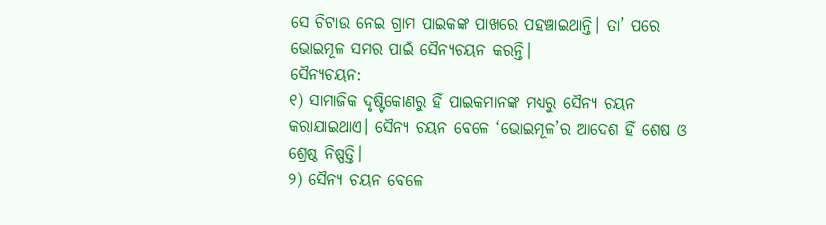ସେ ଚିଟାଉ ନେଇ ଗ୍ରାମ ପାଇକଙ୍କ ପାଖରେ ପହଞ୍ଚାଇଥାନ୍ତି। ତା’ ପରେ ଭୋଇମୂଳ ସମର ପାଇଁ ସୈନ୍ୟଚୟନ କରନ୍ତି।
ସୈନ୍ୟଚୟନ:
୧) ସାମାଜିକ ଦୃଷ୍ଟିକୋଣରୁ ହିଁ ପାଇକମାନଙ୍କ ମଧ୍ୟରୁ ସୈନ୍ୟ ଚୟନ କରାଯାଇଥାଏ। ସୈନ୍ୟ ଚୟନ ବେଳେ ‘ଭୋଇମୂଳ’ର ଆଦେଶ ହିଁ ଶେଷ ଓ ଶ୍ରେଷ୍ଠ ନିଷ୍ପତ୍ତି।
୨) ସୈନ୍ୟ ଚୟନ ବେଳେ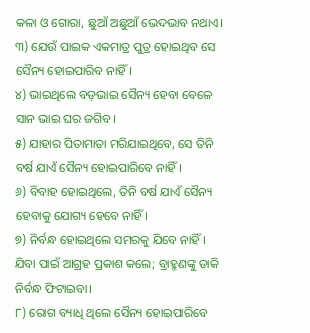କଳା ଓ ଗୋରା, ଛୁଆଁ ଅଛୁଆଁ ଭେଦଭାବ ନଥାଏ।
୩) ଯେଉଁ ପାଇକ ଏକମାତ୍ର ପୁତ୍ର ହୋଇଥିବ ସେ ସୈନ୍ୟ ହୋଇପାରିବ ନାହିଁ।
୪) ଭାଇଥିଲେ ବଡ଼ଭାଇ ସୈନ୍ୟ ହେବା ବେଳେ ସାନ ଭାଇ ଘର ଜଗିବ।
୫) ଯାହାର ପିତାମାତା ମରିଯାଇଥିବେ, ସେ ତିନି ବର୍ଷ ଯାଏଁ ସୈନ୍ୟ ହୋଇପାରିବେ ନାହିଁ।
୬) ବିବାହ ହୋଇଥିଲେ, ତିନି ବର୍ଷ ଯାଏଁ ସୈନ୍ୟ ହେବାକୁ ଯୋଗ୍ୟ ହେବେ ନାହିଁ।
୭) ନିର୍ବନ୍ଧ ହୋଇଥିଲେ ସମରକୁ ଯିବେ ନାହିଁ। ଯିବା ପାଇଁ ଆଗ୍ରହ ପ୍ରକାଶ କଲେ; ବ୍ରାହ୍ମଣଙ୍କୁ ଡାକି ନିର୍ବନ୍ଧ ଫିଟାଇବା।
୮) ରୋଗ ବ୍ୟାଧି ଥିଲେ ସୈନ୍ୟ ହୋଇପାରିବେ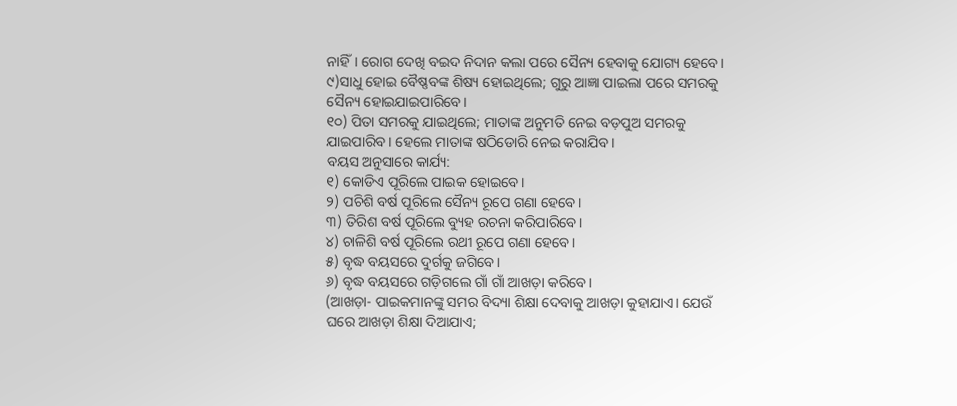ନାହିଁ। ରୋଗ ଦେଖି ବଇଦ ନିଦାନ କଲା ପରେ ସୈନ୍ୟ ହେବାକୁ ଯୋଗ୍ୟ ହେବେ।
୯)ସାଧୁ ହୋଇ ବୈଷ୍ଣବଙ୍କ ଶିଷ୍ୟ ହୋଇଥିଲେ; ଗୁରୁ ଆଜ୍ଞା ପାଇଲା ପରେ ସମରକୁ ସୈନ୍ୟ ହୋଇଯାଇପାରିବେ।
୧୦) ପିତା ସମରକୁ ଯାଇଥିଲେ; ମାତାଙ୍କ ଅନୁମତି ନେଇ ବଡ଼ପୁଅ ସମରକୁ ଯାଇପାରିବ। ହେଲେ ମାତାଙ୍କ ଷଠିଡୋରି ନେଇ କରାଯିବ।
ବୟସ ଅନୁସାରେ କାର୍ଯ୍ୟ:
୧) କୋଡିଏ ପୂରିଲେ ପାଇକ ହୋଇବେ।
୨) ପଚିଶି ବର୍ଷ ପୂରିଲେ ସୈନ୍ୟ ରୂପେ ଗଣା ହେବେ।
୩) ତିରିଶ ବର୍ଷ ପୂରିଲେ ବ୍ୟୁହ ରଚନା କରିପାରିବେ।
୪) ଚାଳିଶି ବର୍ଷ ପୂରିଲେ ରଥୀ ରୂପେ ଗଣା ହେବେ।
୫) ବୃଦ୍ଧ ବୟସରେ ଦୁର୍ଗକୁ ଜଗିବେ।
୬) ବୃଦ୍ଧ ବୟସରେ ଗଡ଼ିଗଲେ ଗାଁ ଗାଁ ଆଖଡ଼ା କରିବେ।
(ଆଖଡ଼ା- ପାଇକମାନଙ୍କୁ ସମର ବିଦ୍ୟା ଶିକ୍ଷା ଦେବାକୁ ଆଖଡ଼ା କୁହାଯାଏ। ଯେଉଁ ଘରେ ଆଖଡ଼ା ଶିକ୍ଷା ଦିଆଯାଏ;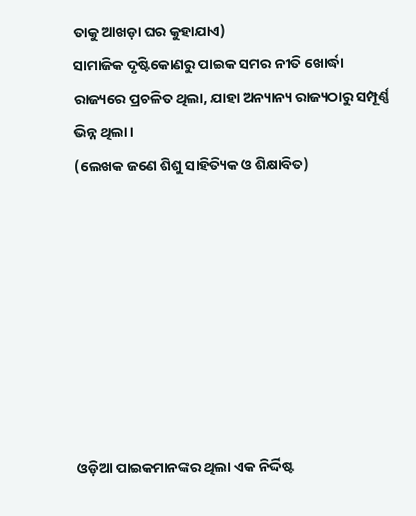ତାକୁ ଆଖଡ଼ା ଘର କୁହାଯାଏ)
ସାମାଜିକ ଦୃଷ୍ଟିକୋଣରୁ ପାଇକ ସମର ନୀତି ଖୋର୍ଦ୍ଧା ରାଜ୍ୟରେ ପ୍ରଚଳିତ ଥିଲା, ଯାହା ଅନ୍ୟାନ୍ୟ ରାଜ୍ୟଠାରୁ ସମ୍ପୂର୍ଣ୍ଣ ଭିନ୍ନ ଥିଲା।
(ଲେଖକ ଜଣେ ଶିଶୁ ସାହିତ୍ୟିକ ଓ ଶିକ୍ଷାବିତ)








ଓଡ଼ିଆ ପାଇକମାନଙ୍କର ଥିଲା ଏକ ନିର୍ଦ୍ଦିଷ୍ଟ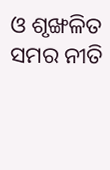ଓ ଶୃଙ୍ଖଳିତ ସମର ନୀତି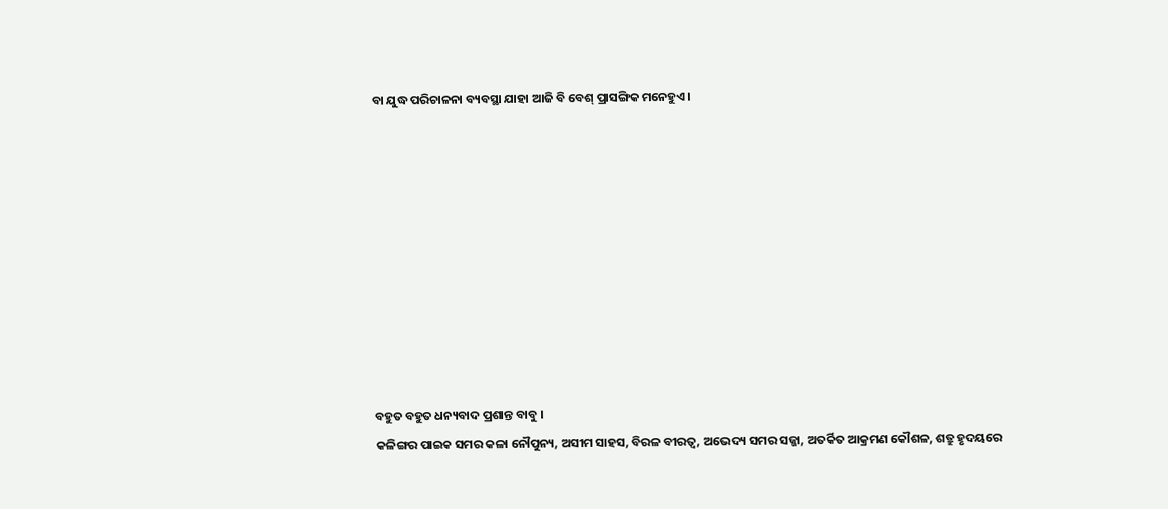ବା ଯୁଦ୍ଧ ପରିଚାଳନା ବ୍ୟବସ୍ଥା ଯାହା ଆଜି ବି ବେଶ୍ ପ୍ରାସଙ୍ଗିକ ମନେହୁଏ।










ବହୁତ ବହୁତ ଧନ୍ୟବାଦ ପ୍ରଶାନ୍ତ ବାବୁ ।
କଳିଙ୍ଗର ପାଇକ ସମର କଳା ନୌପୁନ୍ୟ, ଅସୀମ ସାହସ, ବିରଳ ବୀରତ୍ୱ, ଅଭେଦ୍ୟ ସମର ସଜ୍ଜା, ଅତର୍କିତ ଆକ୍ରମଣ କୌଶଳ, ଶତ୍ରୁ ହୃଦୟରେ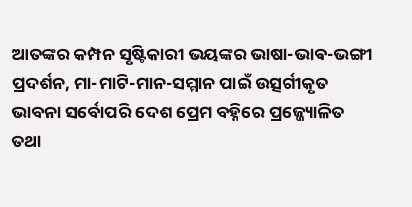ଆତଙ୍କର କମ୍ପନ ସୃଷ୍ଟିକାରୀ ଭୟଙ୍କର ଭାଷା-ଭାଵ-ଭଙ୍ଗୀ ପ୍ରଦର୍ଶନ, ମା-ମାଟି-ମାନ-ସମ୍ମାନ ପାଇଁ ଉତ୍ସର୍ଗୀକୃତ ଭାବନା ସର୍ବୋପରି ଦେଶ ପ୍ରେମ ବହ୍ନିରେ ପ୍ରଜ୍ଜ୍ୟୋଳିତ ତଥା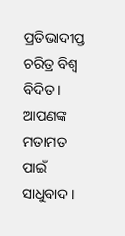ପ୍ରତିଭାଦୀପ୍ତ ଚରିତ୍ର ବିଶ୍ବ ବିଦିତ ।
ଆପଣଙ୍କ ମତାମତ ପାଇଁ ସାଧୁବାଦ ।